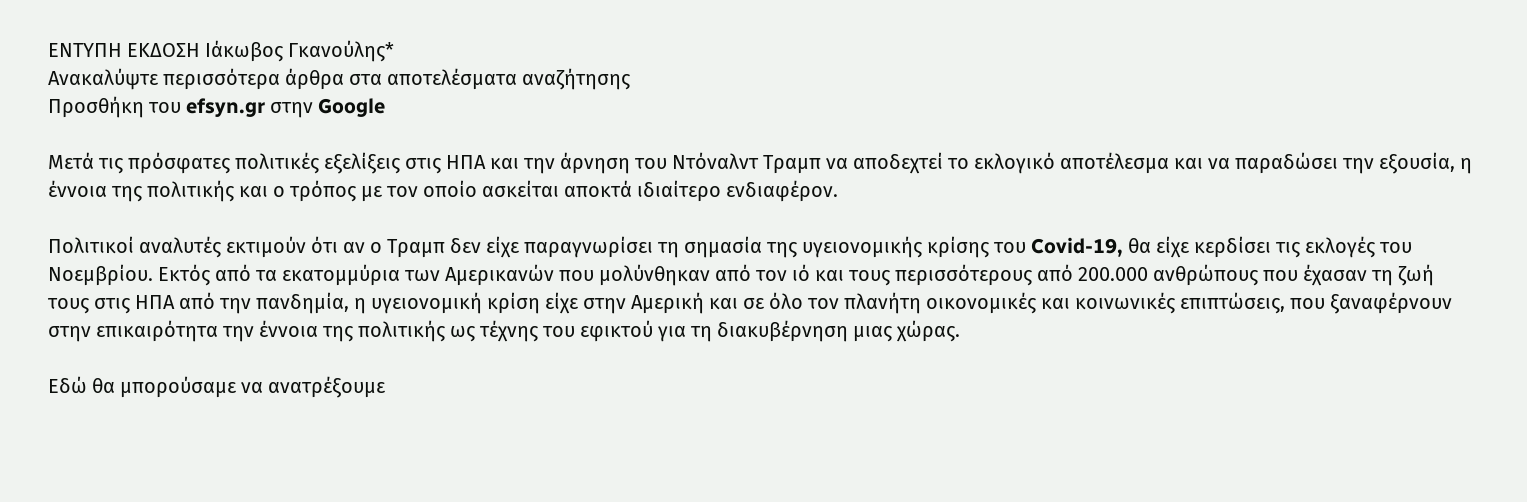ΕΝΤΥΠΗ ΕΚΔΟΣΗ Ιάκωβος Γκανούλης*
Ανακαλύψτε περισσότερα άρθρα στα αποτελέσματα αναζήτησης
Προσθήκη του efsyn.gr στην Google

Μετά τις πρόσφατες πολιτικές εξελίξεις στις ΗΠA και την άρνηση του Ντόναλντ Τραμπ να αποδεχτεί το εκλογικό αποτέλεσμα και να παραδώσει την εξουσία, η έννοια της πολιτικής και ο τρόπος με τον οποίο ασκείται αποκτά ιδιαίτερο ενδιαφέρον.

Πολιτικοί αναλυτές εκτιμούν ότι αν ο Τραμπ δεν είχε παραγνωρίσει τη σημασία της υγειονομικής κρίσης του Covid-19, θα είχε κερδίσει τις εκλογές του Νοεμβρίου. Εκτός από τα εκατομμύρια των Αμερικανών που μολύνθηκαν από τον ιό και τους περισσότερους από 200.000 ανθρώπους που έχασαν τη ζωή τους στις HΠA από την πανδημία, η υγειονομική κρίση είχε στην Αμερική και σε όλο τον πλανήτη οικονομικές και κοινωνικές επιπτώσεις, που ξαναφέρνουν στην επικαιρότητα την έννοια της πολιτικής ως τέχνης του εφικτού για τη διακυβέρνηση μιας χώρας.

Εδώ θα μπορούσαμε να ανατρέξουμε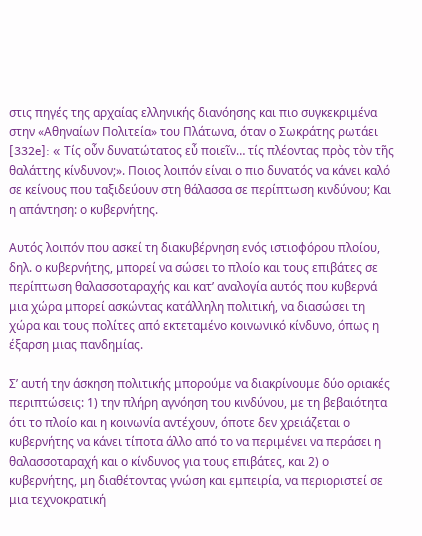στις πηγές της αρχαίας ελληνικής διανόησης και πιο συγκεκριμένα στην «Αθηναίων Πολιτεία» του Πλάτωνα, όταν ο Σωκράτης ρωτάει [332e]: « Τίς οὖν δυνατώτατος εὖ ποιεῖν… τίς πλέοντας πρὸς τὸν τῆς θαλάττης κίνδυνον;». Ποιος λοιπόν είναι ο πιο δυνατός να κάνει καλό σε κείνους που ταξιδεύουν στη θάλασσα σε περίπτωση κινδύνου; Και η απάντηση: ο κυβερνήτης.

Αυτός λοιπόν που ασκεί τη διακυβέρνηση ενός ιστιοφόρου πλοίου, δηλ. ο κυβερνήτης, μπορεί να σώσει το πλοίο και τους επιβάτες σε περίπτωση θαλασσοταραχής και κατ’ αναλογία αυτός που κυβερνά μια χώρα μπορεί ασκώντας κατάλληλη πολιτική, να διασώσει τη χώρα και τους πολίτες από εκτεταμένο κοινωνικό κίνδυνο, όπως η έξαρση μιας πανδημίας.

Σ’ αυτή την άσκηση πολιτικής μπορούμε να διακρίνουμε δύο οριακές περιπτώσεις: 1) την πλήρη αγνόηση του κινδύνου, με τη βεβαιότητα ότι το πλοίο και η κοινωνία αντέχουν, όποτε δεν χρειάζεται ο κυβερνήτης να κάνει τίποτα άλλο από το να περιμένει να περάσει η θαλασσοταραχή και ο κίνδυνος για τους επιβάτες, και 2) ο κυβερνήτης, μη διαθέτοντας γνώση και εμπειρία, να περιοριστεί σε μια τεχνοκρατική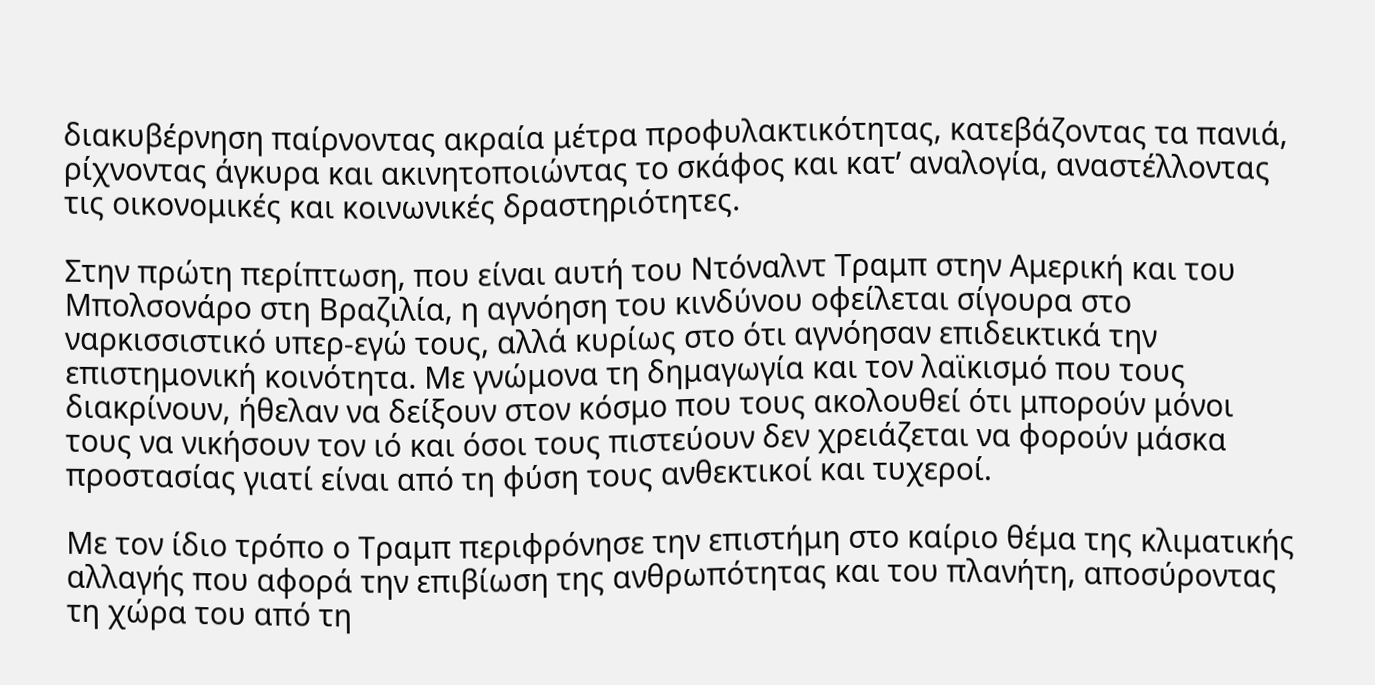διακυβέρνηση παίρνοντας ακραία μέτρα προφυλακτικότητας, κατεβάζοντας τα πανιά, ρίχνοντας άγκυρα και ακινητοποιώντας το σκάφος και κατ’ αναλογία, αναστέλλοντας τις οικονομικές και κοινωνικές δραστηριότητες.

Στην πρώτη περίπτωση, που είναι αυτή του Ντόναλντ Τραμπ στην Αμερική και του Μπολσονάρο στη Βραζιλία, η αγνόηση του κινδύνου οφείλεται σίγουρα στο ναρκισσιστικό υπερ-εγώ τους, αλλά κυρίως στο ότι αγνόησαν επιδεικτικά την επιστημονική κοινότητα. Με γνώμονα τη δημαγωγία και τον λαϊκισμό που τους διακρίνουν, ήθελαν να δείξουν στον κόσμο που τους ακολουθεί ότι μπορούν μόνοι τους να νικήσουν τον ιό και όσοι τους πιστεύουν δεν χρειάζεται να φορούν μάσκα προστασίας γιατί είναι από τη φύση τους ανθεκτικοί και τυχεροί.

Με τον ίδιο τρόπο ο Τραμπ περιφρόνησε την επιστήμη στο καίριο θέμα της κλιματικής αλλαγής που αφορά την επιβίωση της ανθρωπότητας και του πλανήτη, αποσύροντας τη χώρα του από τη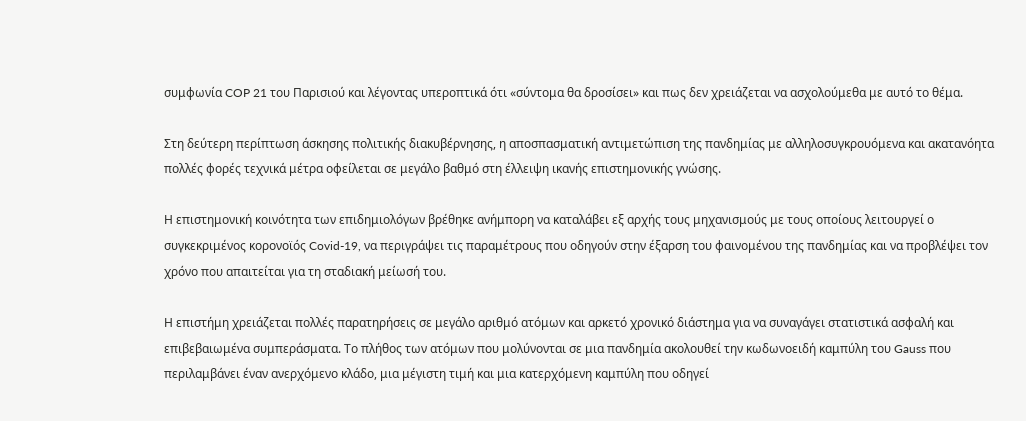συμφωνία COP 21 του Παρισιού και λέγοντας υπεροπτικά ότι «σύντομα θα δροσίσει» και πως δεν χρειάζεται να ασχολούμεθα με αυτό το θέμα.

Στη δεύτερη περίπτωση άσκησης πολιτικής διακυβέρνησης, η αποσπασματική αντιμετώπιση της πανδημίας με αλληλοσυγκρουόμενα και ακατανόητα πολλές φορές τεχνικά μέτρα οφείλεται σε μεγάλο βαθμό στη έλλειψη ικανής επιστημονικής γνώσης.

Η επιστημονική κοινότητα των επιδημιολόγων βρέθηκε ανήμπορη να καταλάβει εξ αρχής τους μηχανισμούς με τους οποίους λειτουργεί ο συγκεκριμένος κορονοϊός Covid-19, να περιγράψει τις παραμέτρους που οδηγούν στην έξαρση του φαινομένου της πανδημίας και να προβλέψει τον χρόνο που απαιτείται για τη σταδιακή μείωσή του.

Η επιστήμη χρειάζεται πολλές παρατηρήσεις σε μεγάλο αριθμό ατόμων και αρκετό χρονικό διάστημα για να συναγάγει στατιστικά ασφαλή και επιβεβαιωμένα συμπεράσματα. Το πλήθος των ατόμων που μολύνονται σε μια πανδημία ακολουθεί την κωδωνοειδή καμπύλη του Gauss που περιλαμβάνει έναν ανερχόμενο κλάδο, μια μέγιστη τιμή και μια κατερχόμενη καμπύλη που οδηγεί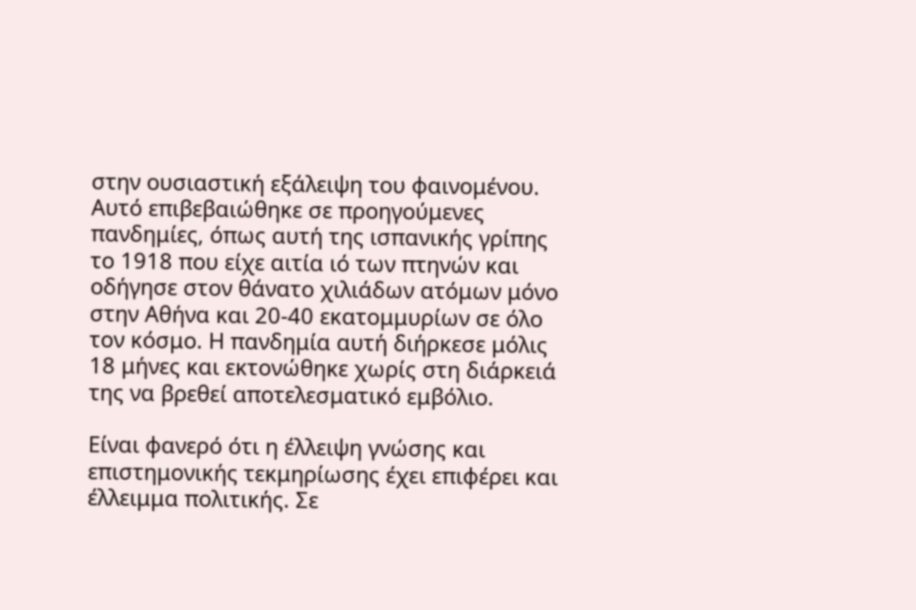στην ουσιαστική εξάλειψη του φαινομένου. Αυτό επιβεβαιώθηκε σε προηγούμενες πανδημίες, όπως αυτή της ισπανικής γρίπης το 1918 που είχε αιτία ιό των πτηνών και οδήγησε στον θάνατο χιλιάδων ατόμων μόνο στην Αθήνα και 20-40 εκατομμυρίων σε όλο τον κόσμο. Η πανδημία αυτή διήρκεσε μόλις 18 μήνες και εκτονώθηκε χωρίς στη διάρκειά της να βρεθεί αποτελεσματικό εμβόλιο.

Είναι φανερό ότι η έλλειψη γνώσης και επιστημονικής τεκμηρίωσης έχει επιφέρει και έλλειμμα πολιτικής. Σε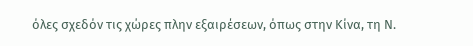όλες σχεδόν τις χώρες πλην εξαιρέσεων, όπως στην Κίνα, τη Ν.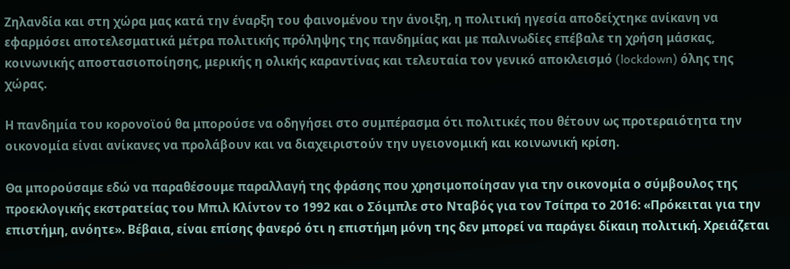Ζηλανδία και στη χώρα μας κατά την έναρξη του φαινομένου την άνοιξη, η πολιτική ηγεσία αποδείχτηκε ανίκανη να εφαρμόσει αποτελεσματικά μέτρα πολιτικής πρόληψης της πανδημίας και με παλινωδίες επέβαλε τη χρήση μάσκας, κοινωνικής αποστασιοποίησης, μερικής η ολικής καραντίνας και τελευταία τον γενικό αποκλεισμό (lockdown) όλης της χώρας.

Η πανδημία του κορονοϊού θα μπορούσε να οδηγήσει στο συμπέρασμα ότι πολιτικές που θέτουν ως προτεραιότητα την οικονομία είναι ανίκανες να προλάβουν και να διαχειριστούν την υγειονομική και κοινωνική κρίση.

Θα μπορούσαμε εδώ να παραθέσουμε παραλλαγή της φράσης που χρησιμοποίησαν για την οικονομία ο σύμβουλος της προεκλογικής εκστρατείας του Μπιλ Κλίντον το 1992 και ο Σόιμπλε στο Νταβός για τον Τσίπρα το 2016: «Πρόκειται για την επιστήμη, ανόητε». Βέβαια, είναι επίσης φανερό ότι η επιστήμη μόνη της δεν μπορεί να παράγει δίκαιη πολιτική. Χρειάζεται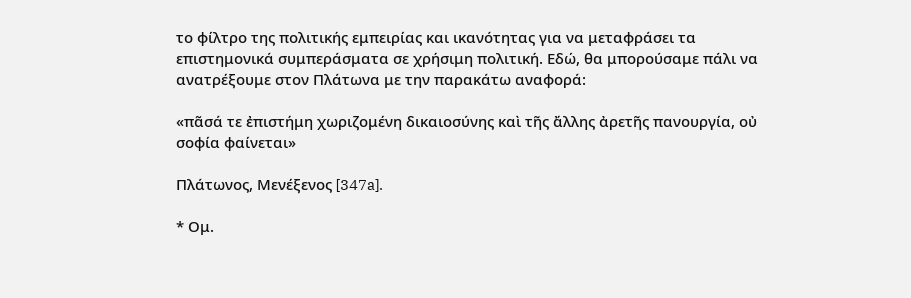το φίλτρο της πολιτικής εμπειρίας και ικανότητας για να μεταφράσει τα επιστημονικά συμπεράσματα σε χρήσιμη πολιτική. Εδώ, θα μπορούσαμε πάλι να ανατρέξουμε στον Πλάτωνα με την παρακάτω αναφορά:

«πᾶσά τε ἐπιστήμη χωριζομένη δικαιοσύνης καὶ τῆς ἄλλης ἀρετῆς πανουργία, οὐ σοφία φαίνεται»

Πλάτωνος, Μενέξενος [347a].

* Ομ.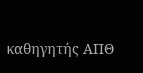καθηγητής ΑΠΘ